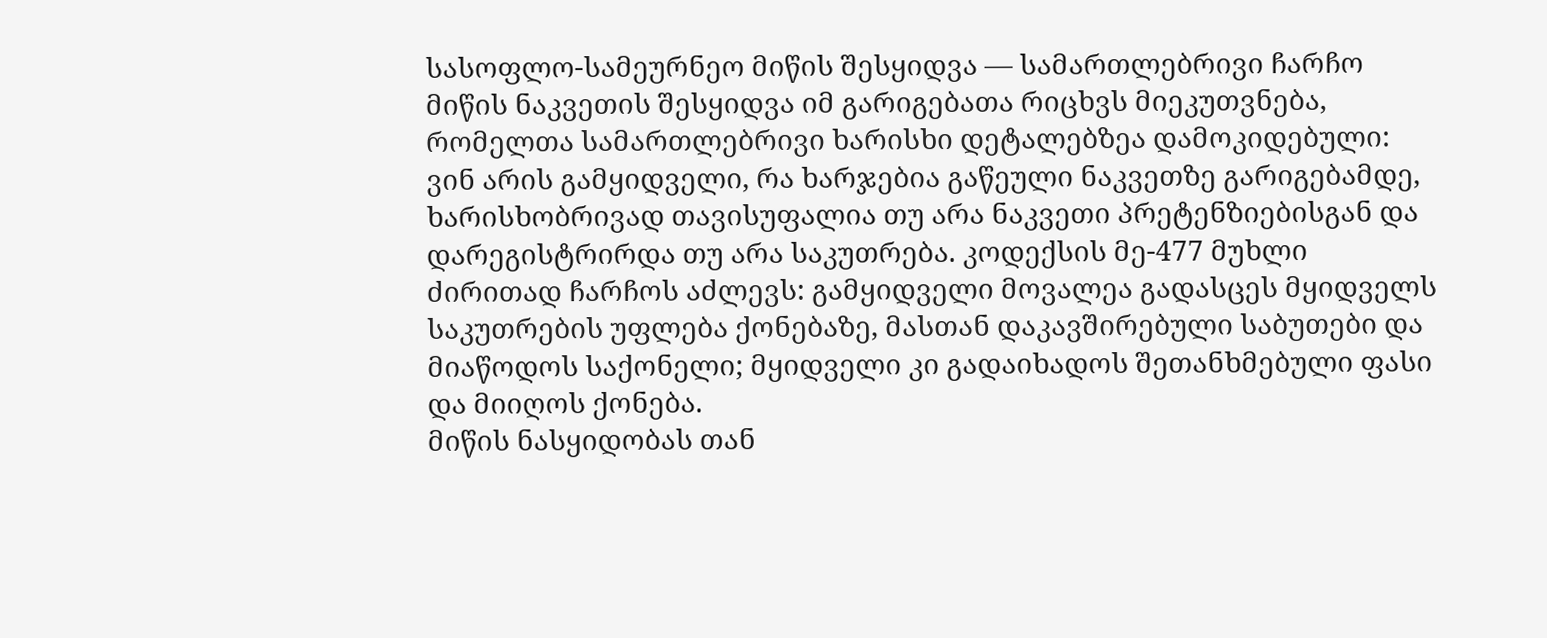სასოფლო-სამეურნეო მიწის შესყიდვა — სამართლებრივი ჩარჩო
მიწის ნაკვეთის შესყიდვა იმ გარიგებათა რიცხვს მიეკუთვნება, რომელთა სამართლებრივი ხარისხი დეტალებზეა დამოკიდებული: ვინ არის გამყიდველი, რა ხარჯებია გაწეული ნაკვეთზე გარიგებამდე, ხარისხობრივად თავისუფალია თუ არა ნაკვეთი პრეტენზიებისგან და დარეგისტრირდა თუ არა საკუთრება. კოდექსის მე-477 მუხლი ძირითად ჩარჩოს აძლევს: გამყიდველი მოვალეა გადასცეს მყიდველს საკუთრების უფლება ქონებაზე, მასთან დაკავშირებული საბუთები და მიაწოდოს საქონელი; მყიდველი კი გადაიხადოს შეთანხმებული ფასი და მიიღოს ქონება.
მიწის ნასყიდობას თან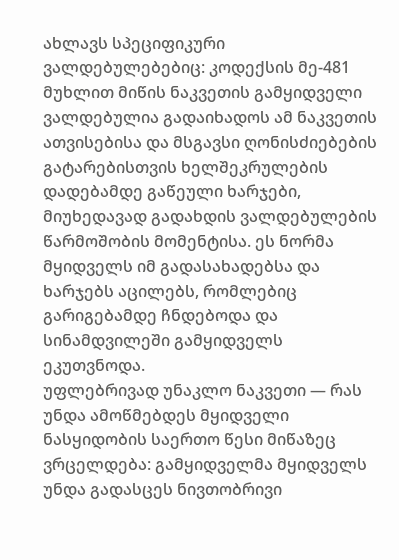ახლავს სპეციფიკური ვალდებულებებიც: კოდექსის მე-481 მუხლით მიწის ნაკვეთის გამყიდველი ვალდებულია გადაიხადოს ამ ნაკვეთის ათვისებისა და მსგავსი ღონისძიებების გატარებისთვის ხელშეკრულების დადებამდე გაწეული ხარჯები, მიუხედავად გადახდის ვალდებულების წარმოშობის მომენტისა. ეს ნორმა მყიდველს იმ გადასახადებსა და ხარჯებს აცილებს, რომლებიც გარიგებამდე ჩნდებოდა და სინამდვილეში გამყიდველს ეკუთვნოდა.
უფლებრივად უნაკლო ნაკვეთი — რას უნდა ამოწმებდეს მყიდველი
ნასყიდობის საერთო წესი მიწაზეც ვრცელდება: გამყიდველმა მყიდველს უნდა გადასცეს ნივთობრივი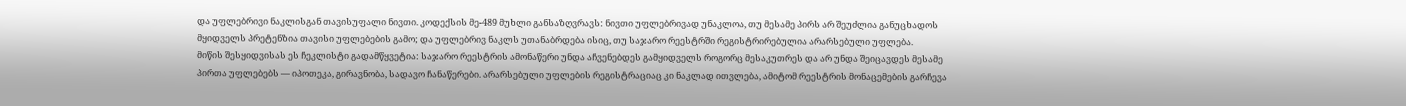და უფლებრივი ნაკლისგან თავისუფალი ნივთი. კოდექსის მე-489 მუხლი განსაზღვრავს: ნივთი უფლებრივად უნაკლოა, თუ მესამე პირს არ შეუძლია განუცხადოს მყიდველს პრეტენზია თავისი უფლებების გამო; და უფლებრივ ნაკლს უთანაბრდება ისიც, თუ საჯარო რეესტრში რეგისტრირებულია არარსებული უფლება.
მიწის შესყიდვისას ეს ჩეკლისტი გადამწყვეტია: საჯარო რეესტრის ამონაწერი უნდა აჩვენებდეს გამყიდველს როგორც მესაკუთრეს და არ უნდა შეიცავდეს მესამე პირთა უფლებებს — იპოთეკა, გირავნობა, სადავო ჩანაწერები. არარსებული უფლების რეგისტრაციაც კი ნაკლად ითვლება, ამიტომ რეესტრის მონაცემების გარჩევა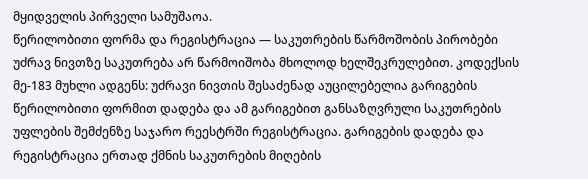მყიდველის პირველი სამუშაოა.
წერილობითი ფორმა და რეგისტრაცია — საკუთრების წარმოშობის პირობები
უძრავ ნივთზე საკუთრება არ წარმოიშობა მხოლოდ ხელშეკრულებით. კოდექსის მე-183 მუხლი ადგენს: უძრავი ნივთის შესაძენად აუცილებელია გარიგების წერილობითი ფორმით დადება და ამ გარიგებით განსაზღვრული საკუთრების უფლების შემძენზე საჯარო რეესტრში რეგისტრაცია. გარიგების დადება და რეგისტრაცია ერთად ქმნის საკუთრების მიღების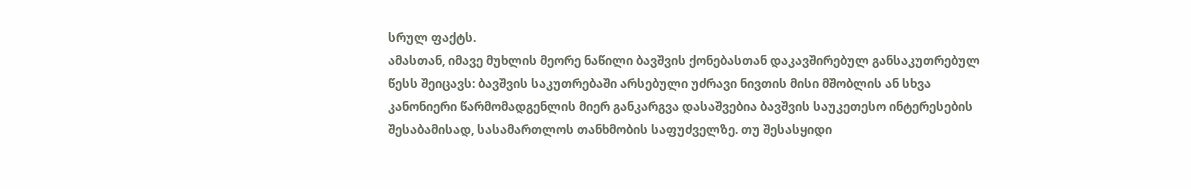სრულ ფაქტს.
ამასთან, იმავე მუხლის მეორე ნაწილი ბავშვის ქონებასთან დაკავშირებულ განსაკუთრებულ წესს შეიცავს: ბავშვის საკუთრებაში არსებული უძრავი ნივთის მისი მშობლის ან სხვა კანონიერი წარმომადგენლის მიერ განკარგვა დასაშვებია ბავშვის საუკეთესო ინტერესების შესაბამისად, სასამართლოს თანხმობის საფუძველზე. თუ შესასყიდი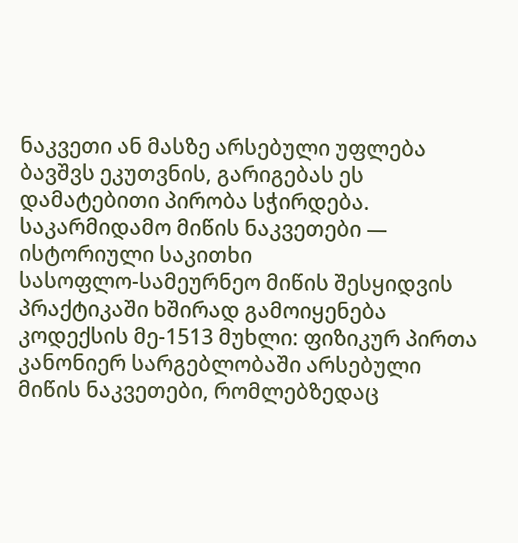ნაკვეთი ან მასზე არსებული უფლება ბავშვს ეკუთვნის, გარიგებას ეს დამატებითი პირობა სჭირდება.
საკარმიდამო მიწის ნაკვეთები — ისტორიული საკითხი
სასოფლო-სამეურნეო მიწის შესყიდვის პრაქტიკაში ხშირად გამოიყენება კოდექსის მე-1513 მუხლი: ფიზიკურ პირთა კანონიერ სარგებლობაში არსებული მიწის ნაკვეთები, რომლებზედაც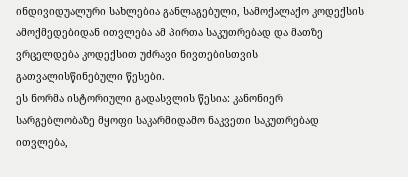ინდივიდუალური სახლებია განლაგებული, სამოქალაქო კოდექსის ამოქმედებიდან ითვლება ამ პირთა საკუთრებად და მათზე ვრცელდება კოდექსით უძრავი ნივთებისთვის გათვალისწინებული წესები.
ეს ნორმა ისტორიული გადასვლის წესია: კანონიერ სარგებლობაზე მყოფი საკარმიდამო ნაკვეთი საკუთრებად ითვლება,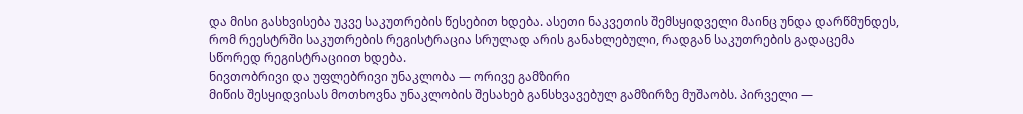და მისი გასხვისება უკვე საკუთრების წესებით ხდება. ასეთი ნაკვეთის შემსყიდველი მაინც უნდა დარწმუნდეს, რომ რეესტრში საკუთრების რეგისტრაცია სრულად არის განახლებული, რადგან საკუთრების გადაცემა სწორედ რეგისტრაციით ხდება.
ნივთობრივი და უფლებრივი უნაკლობა — ორივე გამზირი
მიწის შესყიდვისას მოთხოვნა უნაკლობის შესახებ განსხვავებულ გამზირზე მუშაობს. პირველი —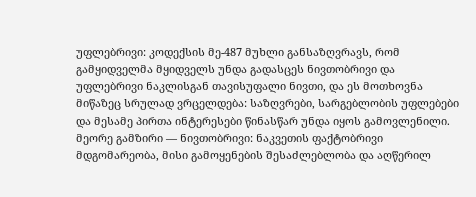უფლებრივი: კოდექსის მე-487 მუხლი განსაზღვრავს, რომ გამყიდველმა მყიდველს უნდა გადასცეს ნივთობრივი და უფლებრივი ნაკლისგან თავისუფალი ნივთი, და ეს მოთხოვნა მიწაზეც სრულად ვრცელდება: საზღვრები, სარგებლობის უფლებები და მესამე პირთა ინტერესები წინასწარ უნდა იყოს გამოვლენილი.
მეორე გამზირი — ნივთობრივი: ნაკვეთის ფაქტობრივი მდგომარეობა, მისი გამოყენების შესაძლებლობა და აღწერილ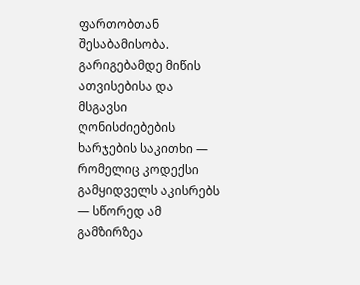ფართობთან შესაბამისობა. გარიგებამდე მიწის ათვისებისა და მსგავსი ღონისძიებების ხარჯების საკითხი — რომელიც კოდექსი გამყიდველს აკისრებს — სწორედ ამ გამზირზეა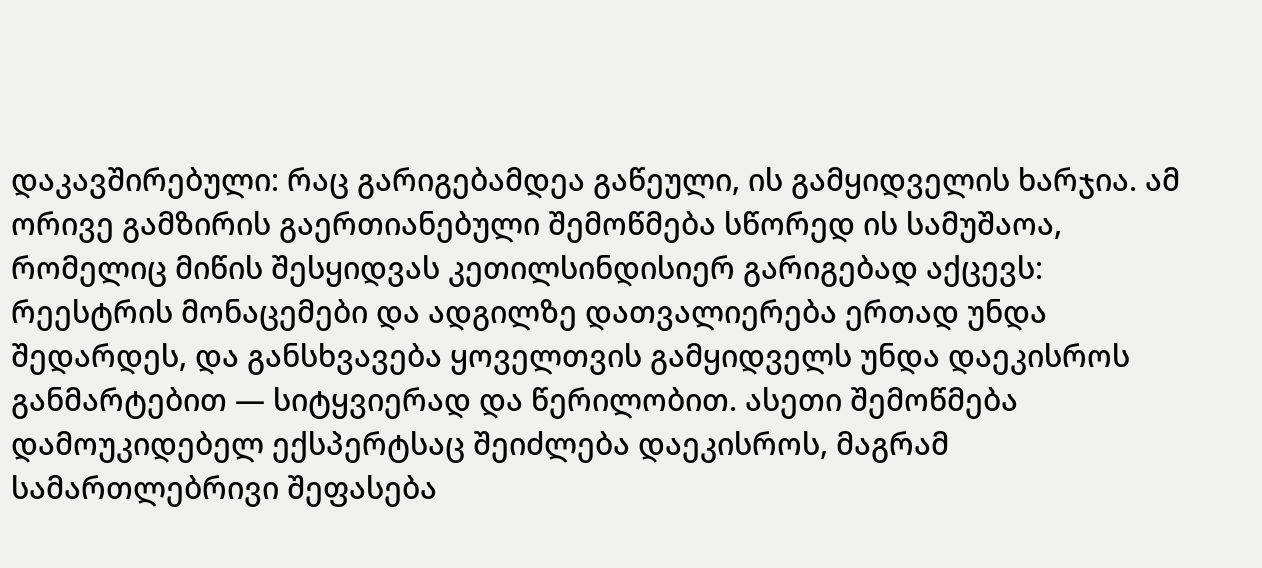დაკავშირებული: რაც გარიგებამდეა გაწეული, ის გამყიდველის ხარჯია. ამ ორივე გამზირის გაერთიანებული შემოწმება სწორედ ის სამუშაოა, რომელიც მიწის შესყიდვას კეთილსინდისიერ გარიგებად აქცევს: რეესტრის მონაცემები და ადგილზე დათვალიერება ერთად უნდა შედარდეს, და განსხვავება ყოველთვის გამყიდველს უნდა დაეკისროს განმარტებით — სიტყვიერად და წერილობით. ასეთი შემოწმება დამოუკიდებელ ექსპერტსაც შეიძლება დაეკისროს, მაგრამ სამართლებრივი შეფასება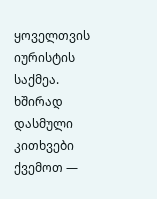ყოველთვის იურისტის საქმეა.
ხშირად დასმული კითხვები
ქვემოთ —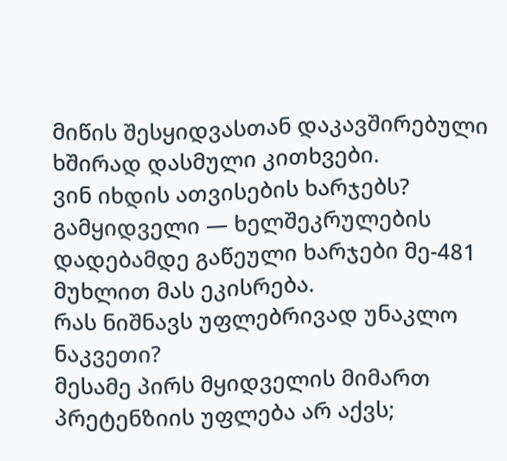მიწის შესყიდვასთან დაკავშირებული ხშირად დასმული კითხვები.
ვინ იხდის ათვისების ხარჯებს?
გამყიდველი — ხელშეკრულების დადებამდე გაწეული ხარჯები მე-481 მუხლით მას ეკისრება.
რას ნიშნავს უფლებრივად უნაკლო ნაკვეთი?
მესამე პირს მყიდველის მიმართ პრეტენზიის უფლება არ აქვს;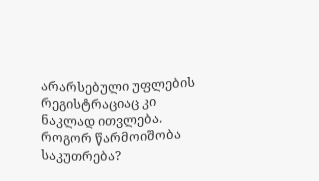არარსებული უფლების რეგისტრაციაც კი ნაკლად ითვლება.
როგორ წარმოიშობა საკუთრება?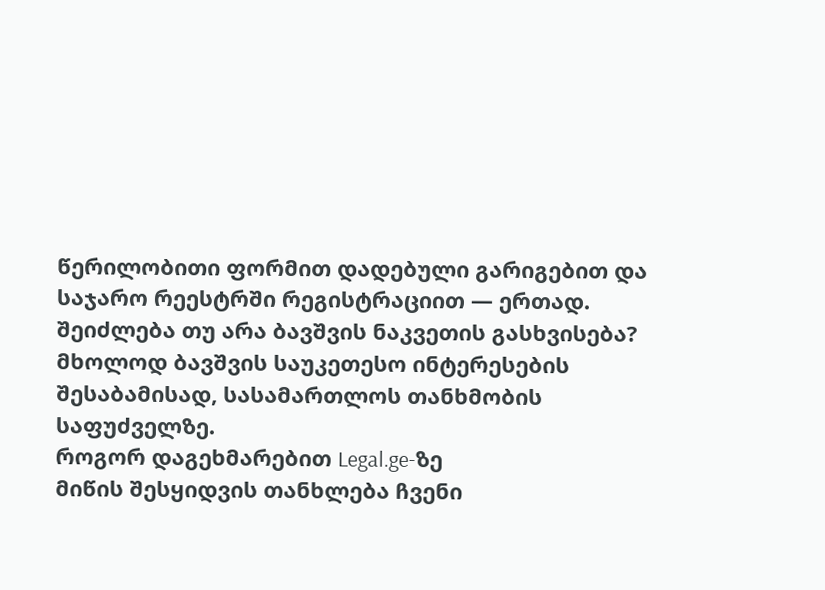წერილობითი ფორმით დადებული გარიგებით და საჯარო რეესტრში რეგისტრაციით — ერთად.
შეიძლება თუ არა ბავშვის ნაკვეთის გასხვისება?
მხოლოდ ბავშვის საუკეთესო ინტერესების შესაბამისად, სასამართლოს თანხმობის საფუძველზე.
როგორ დაგეხმარებით Legal.ge-ზე
მიწის შესყიდვის თანხლება ჩვენი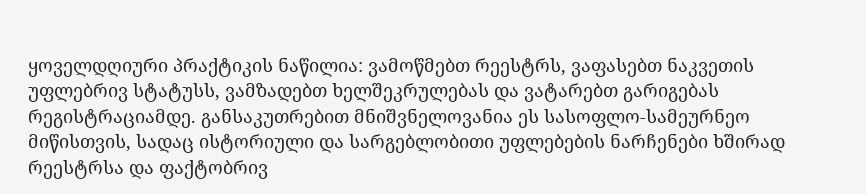ყოველდღიური პრაქტიკის ნაწილია: ვამოწმებთ რეესტრს, ვაფასებთ ნაკვეთის უფლებრივ სტატუსს, ვამზადებთ ხელშეკრულებას და ვატარებთ გარიგებას რეგისტრაციამდე. განსაკუთრებით მნიშვნელოვანია ეს სასოფლო-სამეურნეო მიწისთვის, სადაც ისტორიული და სარგებლობითი უფლებების ნარჩენები ხშირად რეესტრსა და ფაქტობრივ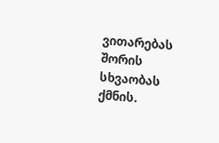ვითარებას შორის სხვაობას ქმნის.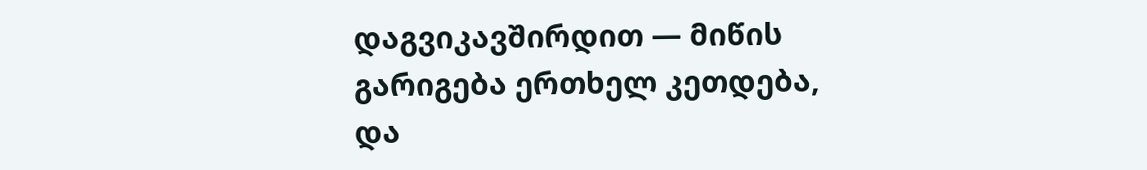დაგვიკავშირდით — მიწის გარიგება ერთხელ კეთდება, და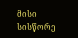მისი სისწორე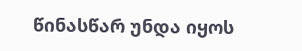წინასწარ უნდა იყოს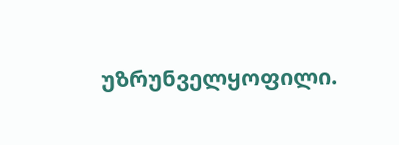უზრუნველყოფილი.